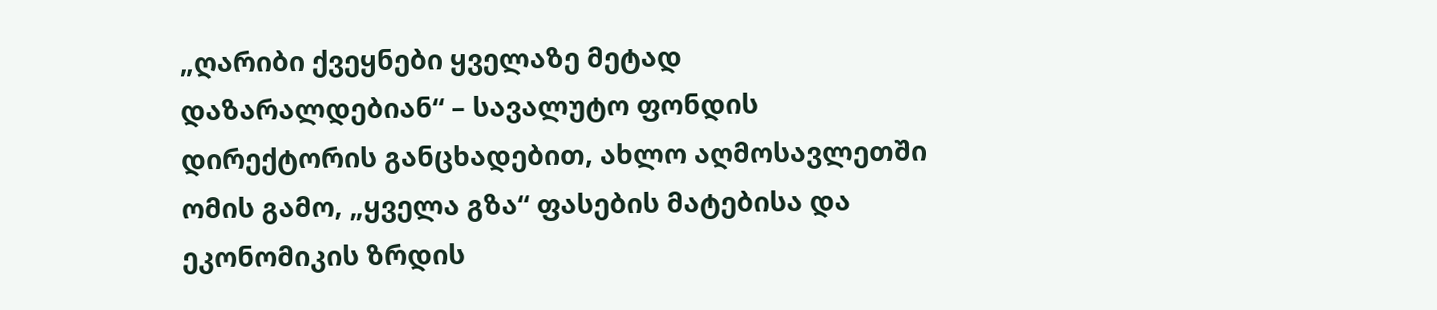„ღარიბი ქვეყნები ყველაზე მეტად დაზარალდებიან“ – სავალუტო ფონდის დირექტორის განცხადებით, ახლო აღმოსავლეთში ომის გამო, „ყველა გზა“ ფასების მატებისა და ეკონომიკის ზრდის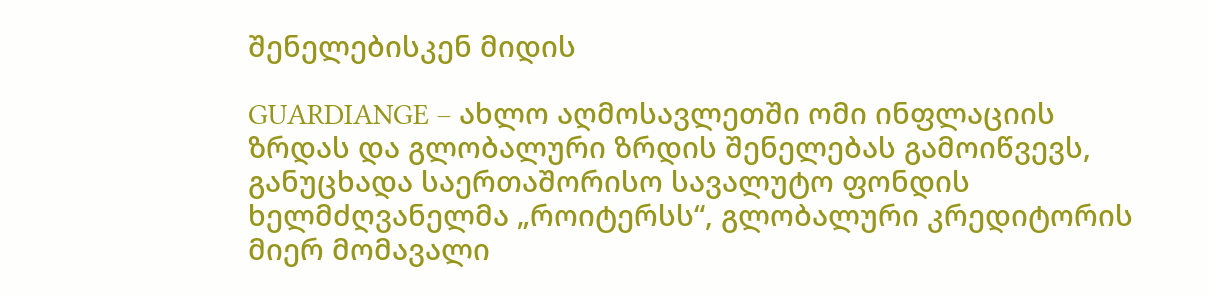შენელებისკენ მიდის

GUARDIANGE – ახლო აღმოსავლეთში ომი ინფლაციის ზრდას და გლობალური ზრდის შენელებას გამოიწვევს, განუცხადა საერთაშორისო სავალუტო ფონდის ხელმძღვანელმა „როიტერსს“, გლობალური კრედიტორის მიერ მომავალი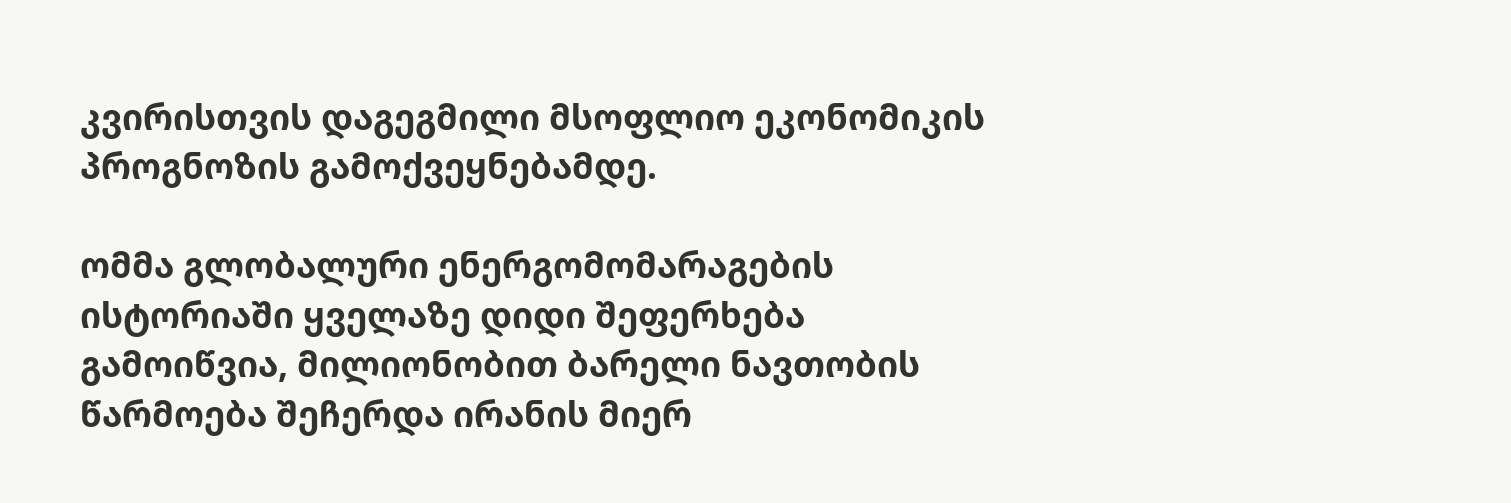კვირისთვის დაგეგმილი მსოფლიო ეკონომიკის პროგნოზის გამოქვეყნებამდე.

ომმა გლობალური ენერგომომარაგების ისტორიაში ყველაზე დიდი შეფერხება გამოიწვია, მილიონობით ბარელი ნავთობის წარმოება შეჩერდა ირანის მიერ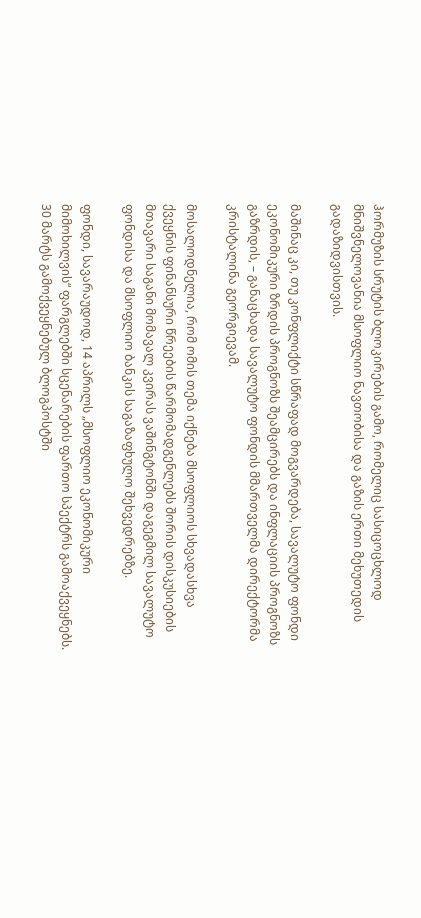ჰორმუზის სრუტის ბლოკირების გამო, რომელიც სასიცოცხლოდ მნიშვნელოვანია მსოფლიო ნავთობისა და გაზის ერთი მეხუთედის გადაზიდვისთვის.

მაშინაც კი, თუ კონფლიქტი სწრაფად მოგვარდება, სავალუტო ფონდი ეკონომიკური ზრდის პროგნოზს შეამცირებს და ინფლაციის პროგნოზს გაზრდის, – განაცხადა სავალუტო ფონდის მმართველმა დირექტორმა კრისტალინა გეორგიევამ.

მოსალოდნელია, რომ ომის თემა იქნება მსოფლიოს სხვადასხვა ქვეყნის ფინანსური წრეების წარმომადგენლებს შორის დისკუსიების მთავარი საგანი მომავალ კვირას ვაშინგტონში დაგეგმილ სავალუტო ფონდისა და მსოფლიო ბანკის საგაზაფხულო შეხვედრებზე.

ფონდი, სავარაუდოდ, 14 აპრილს „მსოფლიო ეკონომიკური მიმოხილვის“ ფარგლებში სცენარების ფართო სპექტრს გამოაქვეყნებს. 30 მარტს გამოქვეყნებულ ბლოგპოსტში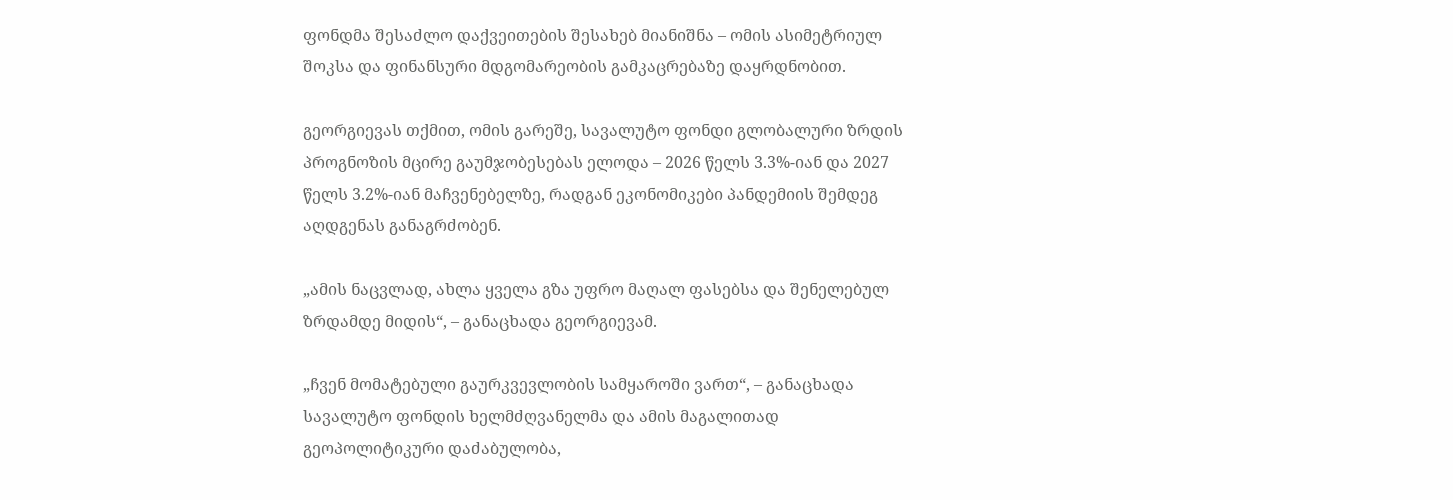ფონდმა შესაძლო დაქვეითების შესახებ მიანიშნა – ომის ასიმეტრიულ შოკსა და ფინანსური მდგომარეობის გამკაცრებაზე დაყრდნობით.

გეორგიევას თქმით, ომის გარეშე, სავალუტო ფონდი გლობალური ზრდის პროგნოზის მცირე გაუმჯობესებას ელოდა – 2026 წელს 3.3%-იან და 2027 წელს 3.2%-იან მაჩვენებელზე, რადგან ეკონომიკები პანდემიის შემდეგ აღდგენას განაგრძობენ.

„ამის ნაცვლად, ახლა ყველა გზა უფრო მაღალ ფასებსა და შენელებულ ზრდამდე მიდის“, – განაცხადა გეორგიევამ.

„ჩვენ მომატებული გაურკვევლობის სამყაროში ვართ“, – განაცხადა სავალუტო ფონდის ხელმძღვანელმა და ამის მაგალითად გეოპოლიტიკური დაძაბულობა,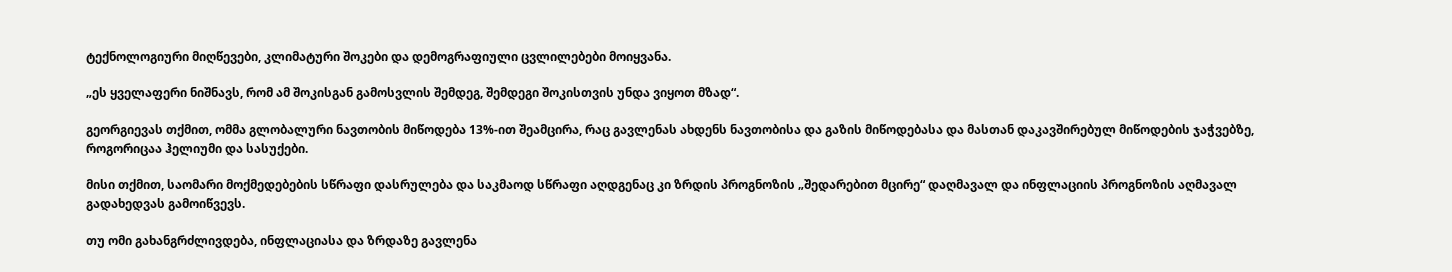ტექნოლოგიური მიღწევები, კლიმატური შოკები და დემოგრაფიული ცვლილებები მოიყვანა.

„ეს ყველაფერი ნიშნავს, რომ ამ შოკისგან გამოსვლის შემდეგ, შემდეგი შოკისთვის უნდა ვიყოთ მზად“.

გეორგიევას თქმით, ომმა გლობალური ნავთობის მიწოდება 13%-ით შეამცირა, რაც გავლენას ახდენს ნავთობისა და გაზის მიწოდებასა და მასთან დაკავშირებულ მიწოდების ჯაჭვებზე, როგორიცაა ჰელიუმი და სასუქები.

მისი თქმით, საომარი მოქმედებების სწრაფი დასრულება და საკმაოდ სწრაფი აღდგენაც კი ზრდის პროგნოზის „შედარებით მცირე“ დაღმავალ და ინფლაციის პროგნოზის აღმავალ გადახედვას გამოიწვევს.

თუ ომი გახანგრძლივდება, ინფლაციასა და ზრდაზე გავლენა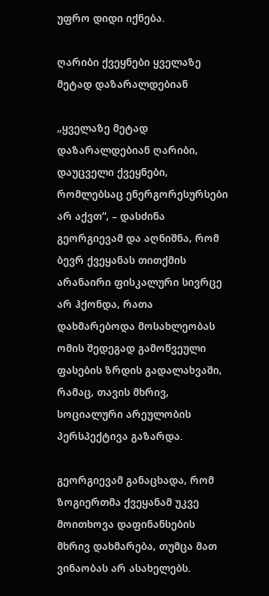უფრო დიდი იქნება.

ღარიბი ქვეყნები ყველაზე მეტად დაზარალდებიან

„ყველაზე მეტად დაზარალდებიან ღარიბი, დაუცველი ქვეყნები, რომლებსაც ენერგორესურსები არ აქვთ“, – დასძინა გეორგიევამ და აღნიშნა, რომ ბევრ ქვეყანას თითქმის არანაირი ფისკალური სივრცე არ ჰქონდა, რათა დახმარებოდა მოსახლეობას ომის შედეგად გამოწვეული ფასების ზრდის გადალახვაში, რამაც, თავის მხრივ, სოციალური არეულობის პერსპექტივა გაზარდა.

გეორგიევამ განაცხადა, რომ ზოგიერთმა ქვეყანამ უკვე მოითხოვა დაფინანსების მხრივ დახმარება, თუმცა მათ ვინაობას არ ასახელებს.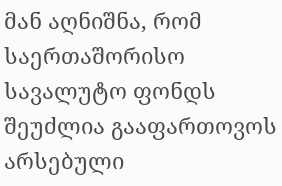მან აღნიშნა, რომ საერთაშორისო სავალუტო ფონდს შეუძლია გააფართოვოს არსებული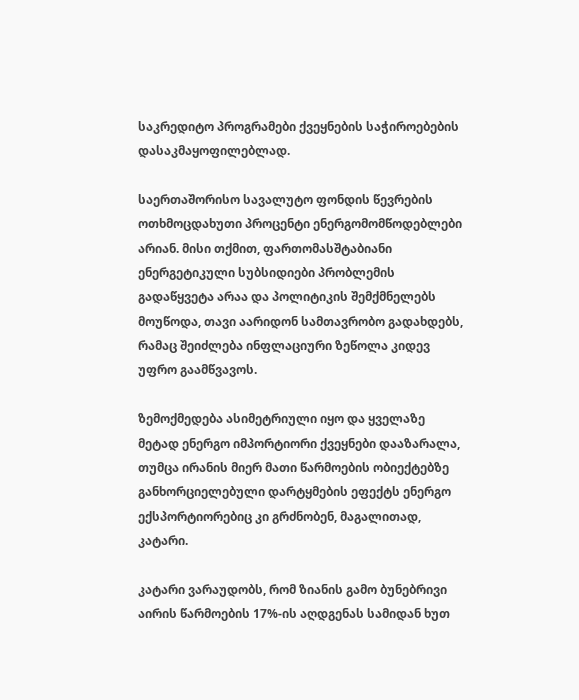საკრედიტო პროგრამები ქვეყნების საჭიროებების დასაკმაყოფილებლად.

საერთაშორისო სავალუტო ფონდის წევრების ოთხმოცდახუთი პროცენტი ენერგომომწოდებლები არიან. მისი თქმით, ფართომასშტაბიანი ენერგეტიკული სუბსიდიები პრობლემის გადაწყვეტა არაა და პოლიტიკის შემქმნელებს მოუწოდა, თავი აარიდონ სამთავრობო გადახდებს, რამაც შეიძლება ინფლაციური ზეწოლა კიდევ უფრო გაამწვავოს.

ზემოქმედება ასიმეტრიული იყო და ყველაზე მეტად ენერგო იმპორტიორი ქვეყნები დააზარალა, თუმცა ირანის მიერ მათი წარმოების ობიექტებზე განხორციელებული დარტყმების ეფექტს ენერგო ექსპორტიორებიც კი გრძნობენ, მაგალითად, კატარი.

კატარი ვარაუდობს, რომ ზიანის გამო ბუნებრივი აირის წარმოების 17%-ის აღდგენას სამიდან ხუთ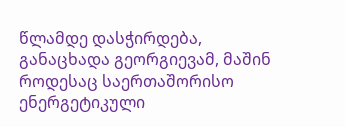წლამდე დასჭირდება, განაცხადა გეორგიევამ, მაშინ როდესაც საერთაშორისო ენერგეტიკული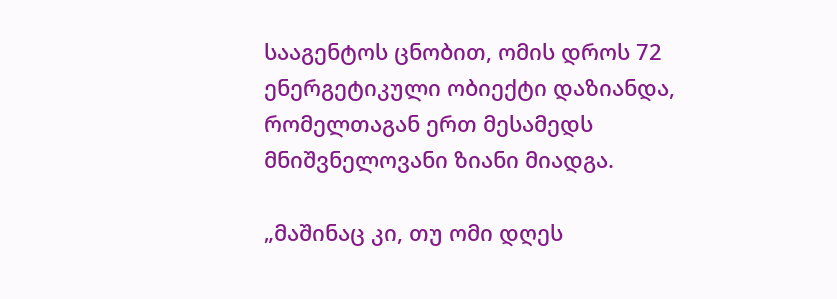სააგენტოს ცნობით, ომის დროს 72 ენერგეტიკული ობიექტი დაზიანდა, რომელთაგან ერთ მესამედს მნიშვნელოვანი ზიანი მიადგა.

„მაშინაც კი, თუ ომი დღეს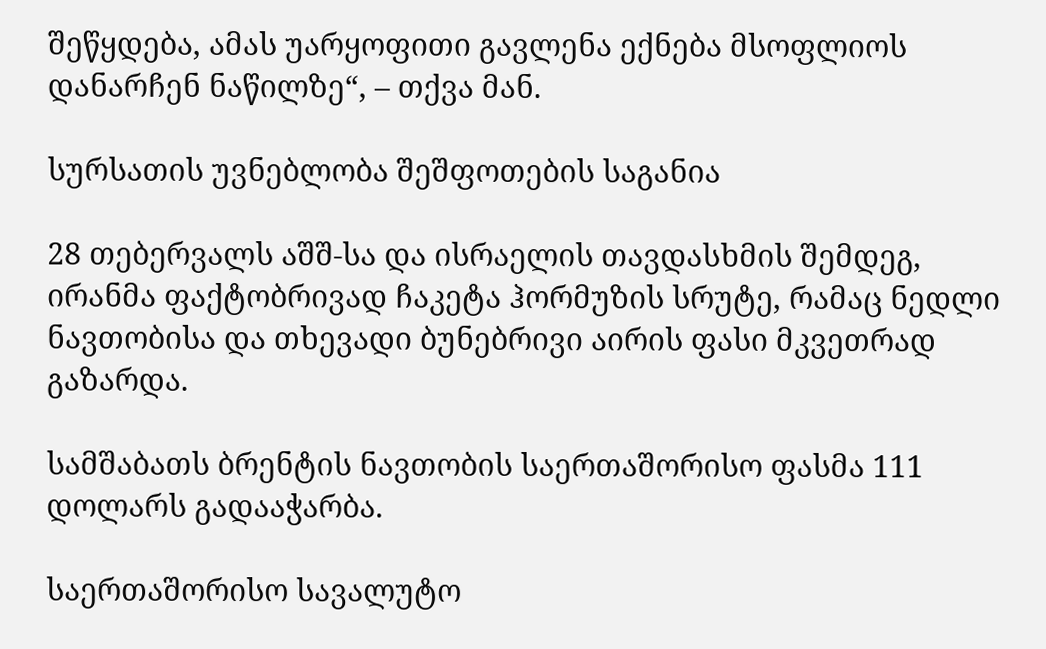შეწყდება, ამას უარყოფითი გავლენა ექნება მსოფლიოს დანარჩენ ნაწილზე“, – თქვა მან.

სურსათის უვნებლობა შეშფოთების საგანია

28 თებერვალს აშშ-სა და ისრაელის თავდასხმის შემდეგ, ირანმა ფაქტობრივად ჩაკეტა ჰორმუზის სრუტე, რამაც ნედლი ნავთობისა და თხევადი ბუნებრივი აირის ფასი მკვეთრად გაზარდა.

სამშაბათს ბრენტის ნავთობის საერთაშორისო ფასმა 111 დოლარს გადააჭარბა.

საერთაშორისო სავალუტო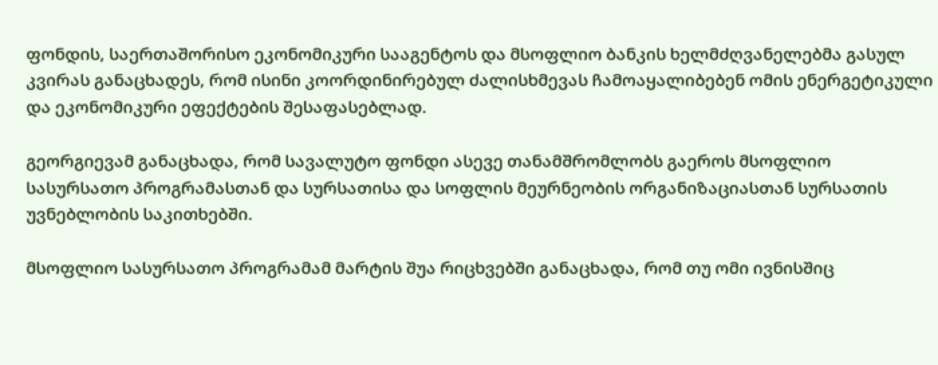ფონდის, საერთაშორისო ეკონომიკური სააგენტოს და მსოფლიო ბანკის ხელმძღვანელებმა გასულ კვირას განაცხადეს, რომ ისინი კოორდინირებულ ძალისხმევას ჩამოაყალიბებენ ომის ენერგეტიკული და ეკონომიკური ეფექტების შესაფასებლად.

გეორგიევამ განაცხადა, რომ სავალუტო ფონდი ასევე თანამშრომლობს გაეროს მსოფლიო სასურსათო პროგრამასთან და სურსათისა და სოფლის მეურნეობის ორგანიზაციასთან სურსათის უვნებლობის საკითხებში.

მსოფლიო სასურსათო პროგრამამ მარტის შუა რიცხვებში განაცხადა, რომ თუ ომი ივნისშიც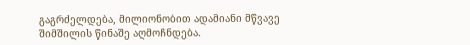გაგრძელდება, მილიონობით ადამიანი მწვავე შიმშილის წინაშე აღმოჩნდება.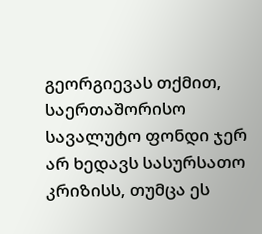გეორგიევას თქმით, საერთაშორისო სავალუტო ფონდი ჯერ არ ხედავს სასურსათო კრიზისს, თუმცა ეს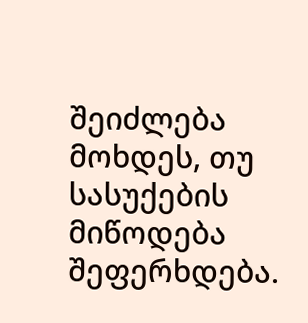შეიძლება მოხდეს, თუ სასუქების მიწოდება შეფერხდება.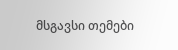მსგავსი თემები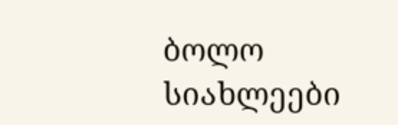ბოლო სიახლეები